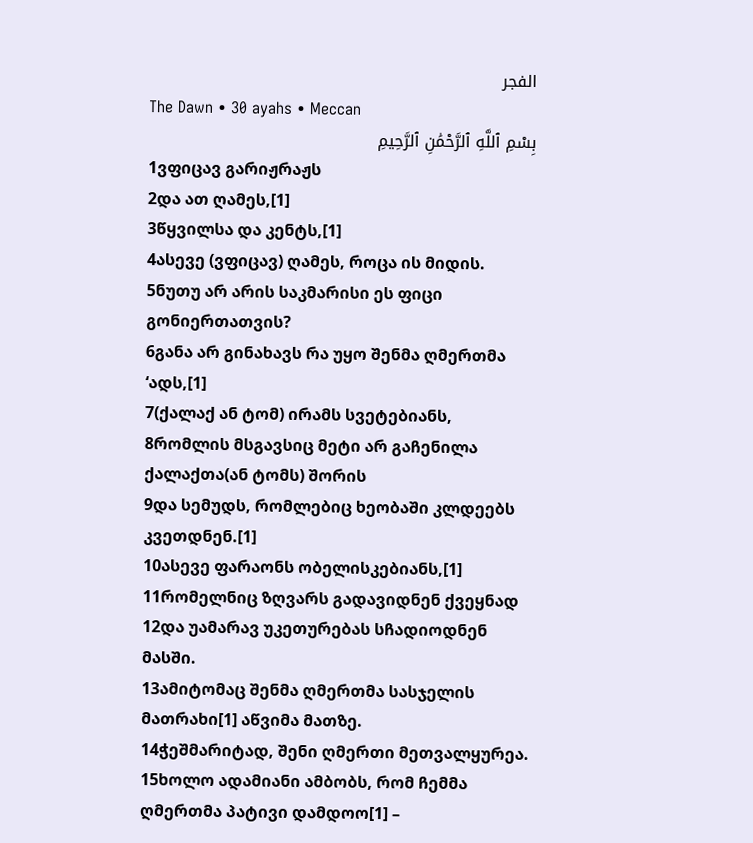الفجر
The Dawn • 30 ayahs • Meccan
بِسْمِ ٱللَّهِ ٱلرَّحْمَٰنِ ٱلرَّحِيمِ
1ვფიცავ გარიჟრაჟს
2და ათ ღამეს,[1]
3წყვილსა და კენტს,[1]
4ასევე (ვფიცავ) ღამეს, როცა ის მიდის.
5ნუთუ არ არის საკმარისი ეს ფიცი გონიერთათვის?
6განა არ გინახავს რა უყო შენმა ღმერთმა ‘ადს,[1]
7(ქალაქ ან ტომ) ირამს სვეტებიანს,
8რომლის მსგავსიც მეტი არ გაჩენილა ქალაქთა(ან ტომს) შორის
9და სემუდს, რომლებიც ხეობაში კლდეებს კვეთდნენ.[1]
10ასევე ფარაონს ობელისკებიანს,[1]
11რომელნიც ზღვარს გადავიდნენ ქვეყნად
12და უამარავ უკეთურებას სჩადიოდნენ მასში.
13ამიტომაც შენმა ღმერთმა სასჯელის მათრახი[1] აწვიმა მათზე.
14ჭეშმარიტად, შენი ღმერთი მეთვალყურეა.
15ხოლო ადამიანი ამბობს, რომ ჩემმა ღმერთმა პატივი დამდოო[1] –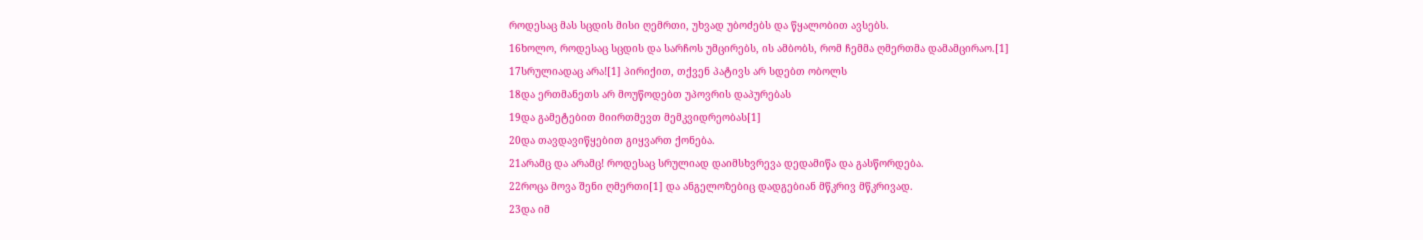როდესაც მას სცდის მისი ღემრთი, უხვად უბოძებს და წყალობით ავსებს.
16ხოლო, როდესაც სცდის და სარჩოს უმცირებს, ის ამბობს, რომ ჩემმა ღმერთმა დამამცირაო.[1]
17სრულიადაც არა![1] პირიქით, თქვენ პატივს არ სდებთ ობოლს
18და ერთმანეთს არ მოუწოდებთ უპოვრის დაპურებას
19და გამეტებით მიირთმევთ მემკვიდრეობას[1]
20და თავდავიწყებით გიყვართ ქონება.
21არამც და არამც! როდესაც სრულიად დაიმსხვრევა დედამიწა და გასწორდება.
22როცა მოვა შენი ღმერთი[1] და ანგელოზებიც დადგებიან მწკრივ მწკრივად.
23და იმ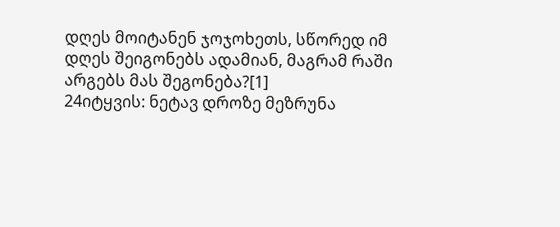დღეს მოიტანენ ჯოჯოხეთს, სწორედ იმ დღეს შეიგონებს ადამიან, მაგრამ რაში არგებს მას შეგონება?[1]
24იტყვის: ნეტავ დროზე მეზრუნა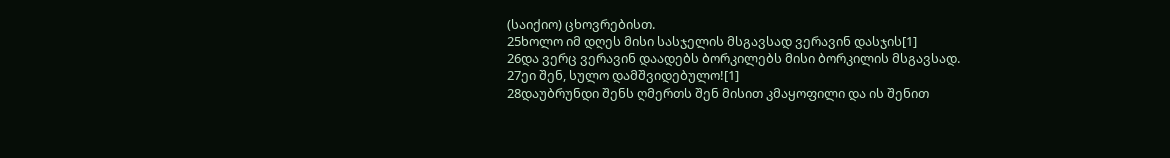(საიქიო) ცხოვრებისთ.
25ხოლო იმ დღეს მისი სასჯელის მსგავსად ვერავინ დასჯის[1]
26და ვერც ვერავინ დაადებს ბორკილებს მისი ბორკილის მსგავსად.
27ეი შენ, სულო დამშვიდებულო![1]
28დაუბრუნდი შენს ღმერთს შენ მისით კმაყოფილი და ის შენით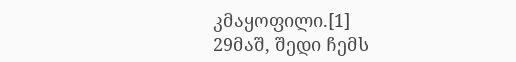კმაყოფილი.[1]
29მაშ, შედი ჩემს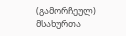(გამორჩეულ) მსახურთა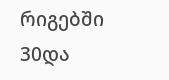რიგებში
30და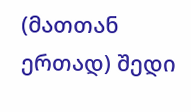(მათთან ერთად) შედი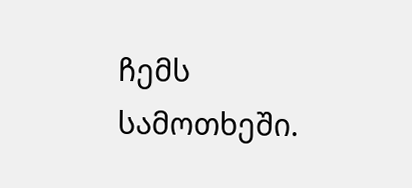ჩემს სამოთხეში.